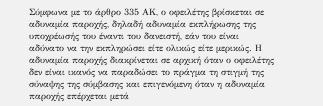Σύμφωνα με το άρθρο 335 ΑΚ, ο οφειλέτης βρίσκεται σε αδυναμία παροχής, δηλαδή αδυναμία εκπλήρωσης της υποχρέωσής του έναντι του δανειστή, εάν του είναι αδύνατο να την εκπληρώσει είτε ολικώς είτε μερικώς. Η αδυναμία παροχής διακρίνεται σε αρχική όταν ο οφειλέτης δεν είναι ικανός να παραδώσει το πράγμα τη στιγμή της σύναψης της σύμβασης και επιγενόμενη όταν η αδυναμία παροχής επέρχεται μετά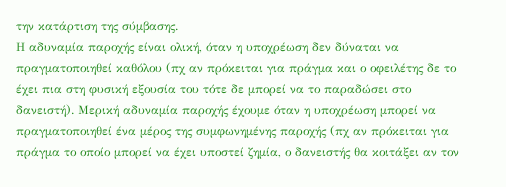την κατάρτιση της σύμβασης.
Η αδυναμία παροχής είναι ολική, όταν η υποχρέωση δεν δύναται να πραγματοποιηθεί καθόλου (πχ αν πρόκειται για πράγμα και ο οφειλέτης δε το έχει πια στη φυσική εξουσία του τότε δε μπορεί να το παραδώσει στο δανειστή). Μερική αδυναμία παροχής έχουμε όταν η υποχρέωση μπορεί να πραγματοποιηθεί ένα μέρος της συμφωνημένης παροχής (πχ αν πρόκειται για πράγμα το οποίο μπορεί να έχει υποστεί ζημία, ο δανειστής θα κοιτάξει αν τον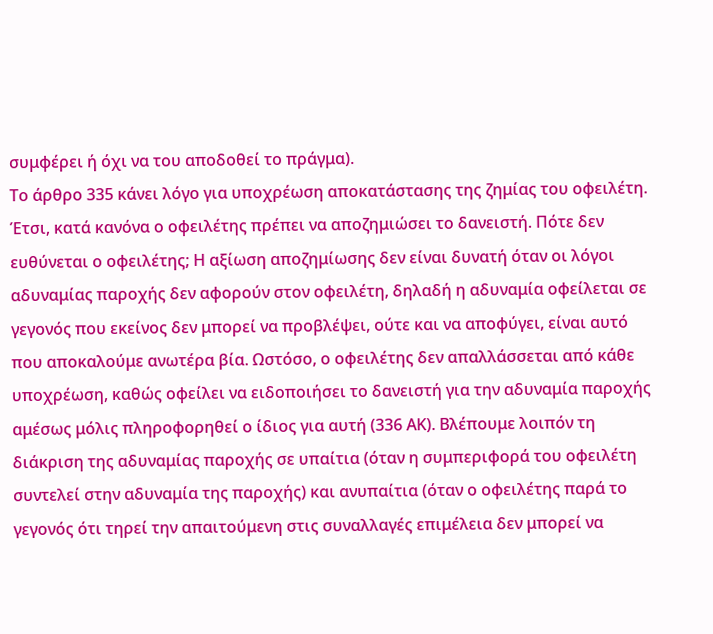συμφέρει ή όχι να του αποδοθεί το πράγμα).
Το άρθρο 335 κάνει λόγο για υποχρέωση αποκατάστασης της ζημίας του οφειλέτη. Έτσι, κατά κανόνα ο οφειλέτης πρέπει να αποζημιώσει το δανειστή. Πότε δεν ευθύνεται ο οφειλέτης; Η αξίωση αποζημίωσης δεν είναι δυνατή όταν οι λόγοι αδυναμίας παροχής δεν αφορούν στον οφειλέτη, δηλαδή η αδυναμία οφείλεται σε γεγονός που εκείνος δεν μπορεί να προβλέψει, ούτε και να αποφύγει, είναι αυτό που αποκαλούμε ανωτέρα βία. Ωστόσο, ο οφειλέτης δεν απαλλάσσεται από κάθε υποχρέωση, καθώς οφείλει να ειδοποιήσει το δανειστή για την αδυναμία παροχής αμέσως μόλις πληροφορηθεί ο ίδιος για αυτή (336 ΑΚ). Βλέπουμε λοιπόν τη διάκριση της αδυναμίας παροχής σε υπαίτια (όταν η συμπεριφορά του οφειλέτη συντελεί στην αδυναμία της παροχής) και ανυπαίτια (όταν ο οφειλέτης παρά το γεγονός ότι τηρεί την απαιτούμενη στις συναλλαγές επιμέλεια δεν μπορεί να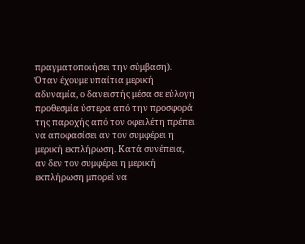πραγματοποιήσει την σύμβαση).
Όταν έχουμε υπαίτια μερική αδυναμία, ο δανειστής μέσα σε εύλογη προθεσμία ύστερα από την προσφορά της παροχής από τον οφειλέτη πρέπει να αποφασίσει αν τον συμφέρει η μερική εκπλήρωση. Κατά συνέπεια, αν δεν τον συμφέρει η μερική εκπλήρωση μπορεί να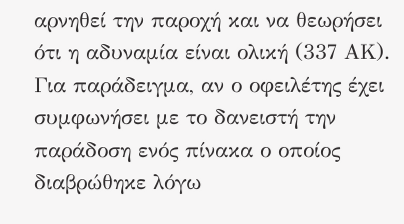αρνηθεί την παροχή και να θεωρήσει ότι η αδυναμία είναι ολική (337 ΑΚ). Για παράδειγμα, αν ο οφειλέτης έχει συμφωνήσει με το δανειστή την παράδοση ενός πίνακα ο οποίος διαβρώθηκε λόγω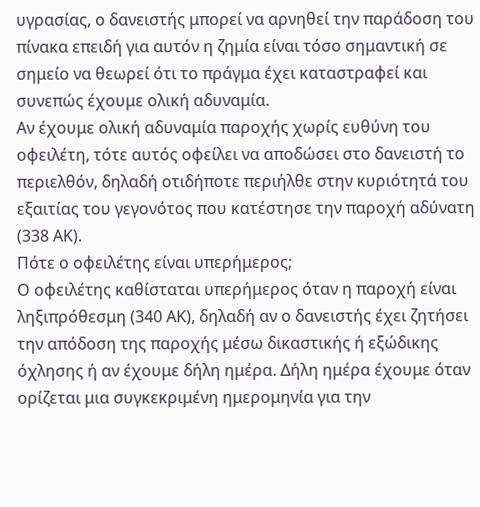υγρασίας, ο δανειστής μπορεί να αρνηθεί την παράδοση του πίνακα επειδή για αυτόν η ζημία είναι τόσο σημαντική σε σημείο να θεωρεί ότι το πράγμα έχει καταστραφεί και συνεπώς έχουμε ολική αδυναμία.
Αν έχουμε ολική αδυναμία παροχής χωρίς ευθύνη του οφειλέτη, τότε αυτός οφείλει να αποδώσει στο δανειστή το περιελθόν, δηλαδή οτιδήποτε περιήλθε στην κυριότητά του εξαιτίας του γεγονότος που κατέστησε την παροχή αδύνατη (338 ΑΚ).
Πότε ο οφειλέτης είναι υπερήμερος;
Ο οφειλέτης καθίσταται υπερήμερος όταν η παροχή είναι ληξιπρόθεσμη (340 ΑΚ), δηλαδή αν ο δανειστής έχει ζητήσει την απόδοση της παροχής μέσω δικαστικής ή εξώδικης όχλησης ή αν έχουμε δήλη ημέρα. Δήλη ημέρα έχουμε όταν ορίζεται μια συγκεκριμένη ημερομηνία για την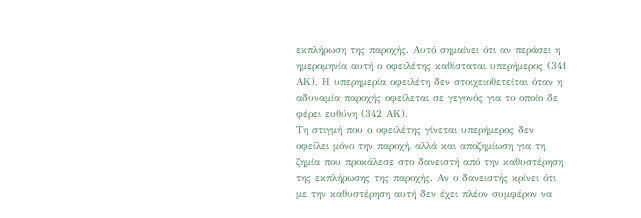εκπλήρωση της παροχής. Αυτό σημαίνει ότι αν περάσει η ημερομηνία αυτή ο οφειλέτης καθίσταται υπερήμερος (341 ΑΚ). Η υπερημερία οφειλέτη δεν στοιχειοθετείται όταν η αδυναμία παροχής οφείλεται σε γεγονός για το οποίο δε φέρει ευθύνη (342 ΑΚ).
Τη στιγμή που ο οφειλέτης γίνεται υπερήμερος δεν οφείλει μόνο την παροχή, αλλά και αποζημίωση για τη ζημία που προκάλεσε στο δανειστή από την καθυστέρηση της εκπλήρωσης της παροχής. Αν ο δανειστής κρίνει ότι με την καθυστέρηση αυτή δεν έχει πλέον συμφέρον να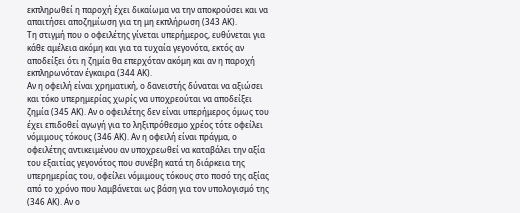εκπληρωθεί η παροχή έχει δικαίωμα να την αποκρούσει και να απαιτήσει αποζημίωση για τη μη εκπλήρωση (343 ΑΚ).
Τη στιγμή που ο οφειλέτης γίνεται υπερήμερος, ευθύνεται για κάθε αμέλεια ακόμη και για τα τυχαία γεγονότα, εκτός αν αποδείξει ότι η ζημία θα επερχόταν ακόμη και αν η παροχή εκπληρωνόταν έγκαιρα (344 ΑΚ).
Αν η οφειλή είναι χρηματική, ο δανειστής δύναται να αξιώσει και τόκο υπερημερίας χωρίς να υποχρεούται να αποδείξει ζημία (345 ΑΚ). Αν ο οφειλέτης δεν είναι υπερήμερος όμως του έχει επιδοθεί αγωγή για το ληξιπρόθεσμο χρέος τότε οφείλει νόμιμους τόκους (346 ΑΚ). Αν η οφειλή είναι πράγμα, ο οφειλέτης αντικειμένου αν υποχρεωθεί να καταβάλει την αξία του εξαιτίας γεγονότος που συνέβη κατά τη διάρκεια της υπερημερίας του, οφείλει νόμιμους τόκους στο ποσό της αξίας από το χρόνο που λαμβάνεται ως βάση για τον υπολογισμό της (346 ΑΚ). Αν ο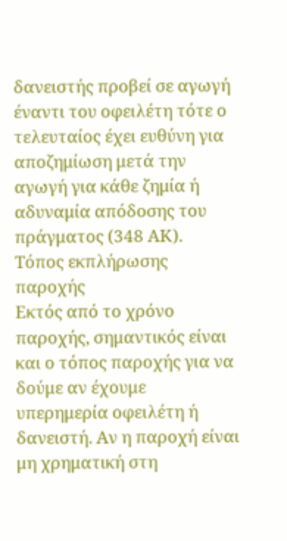δανειστής προβεί σε αγωγή έναντι του οφειλέτη τότε ο τελευταίος έχει ευθύνη για αποζημίωση μετά την αγωγή για κάθε ζημία ή αδυναμία απόδοσης του πράγματος (348 ΑΚ).
Τόπος εκπλήρωσης παροχής
Εκτός από το χρόνο παροχής, σημαντικός είναι και ο τόπος παροχής για να δούμε αν έχουμε υπερημερία οφειλέτη ή δανειστή. Αν η παροχή είναι μη χρηματική στη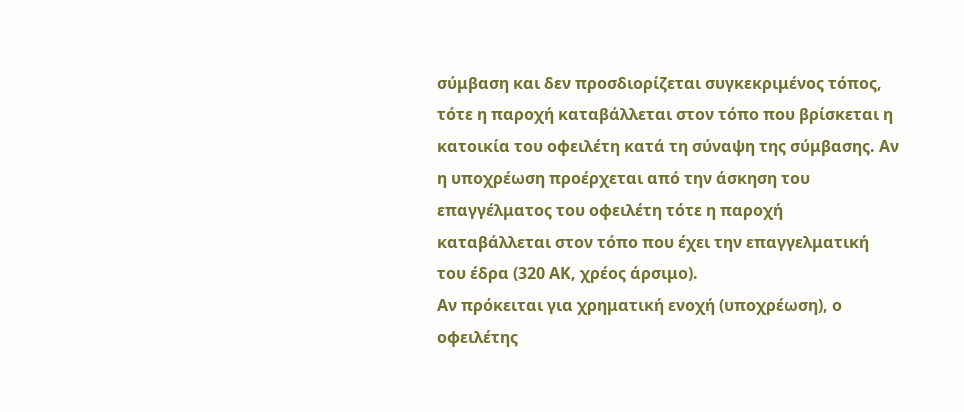σύμβαση και δεν προσδιορίζεται συγκεκριμένος τόπος, τότε η παροχή καταβάλλεται στον τόπο που βρίσκεται η κατοικία του οφειλέτη κατά τη σύναψη της σύμβασης. Αν η υποχρέωση προέρχεται από την άσκηση του επαγγέλματος του οφειλέτη τότε η παροχή καταβάλλεται στον τόπο που έχει την επαγγελματική του έδρα (320 ΑΚ, χρέος άρσιμο).
Αν πρόκειται για χρηματική ενοχή (υποχρέωση), ο οφειλέτης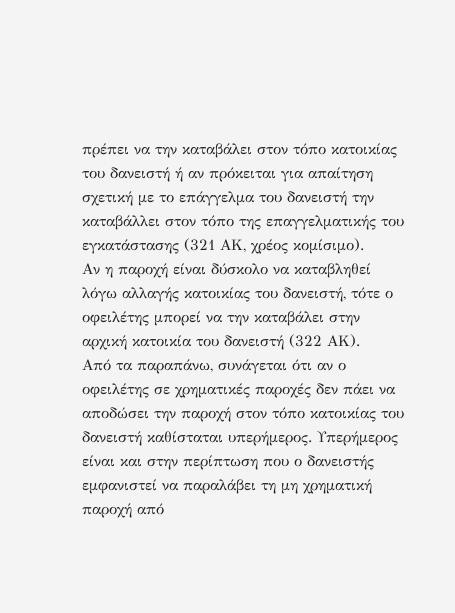πρέπει να την καταβάλει στον τόπο κατοικίας του δανειστή ή αν πρόκειται για απαίτηση σχετική με το επάγγελμα του δανειστή την καταβάλλει στον τόπο της επαγγελματικής του εγκατάστασης (321 ΑΚ, χρέος κομίσιμο).
Αν η παροχή είναι δύσκολο να καταβληθεί λόγω αλλαγής κατοικίας του δανειστή, τότε ο οφειλέτης μπορεί να την καταβάλει στην αρχική κατοικία του δανειστή (322 ΑΚ).
Από τα παραπάνω, συνάγεται ότι αν ο οφειλέτης σε χρηματικές παροχές δεν πάει να αποδώσει την παροχή στον τόπο κατοικίας του δανειστή καθίσταται υπερήμερος. Υπερήμερος είναι και στην περίπτωση που ο δανειστής εμφανιστεί να παραλάβει τη μη χρηματική παροχή από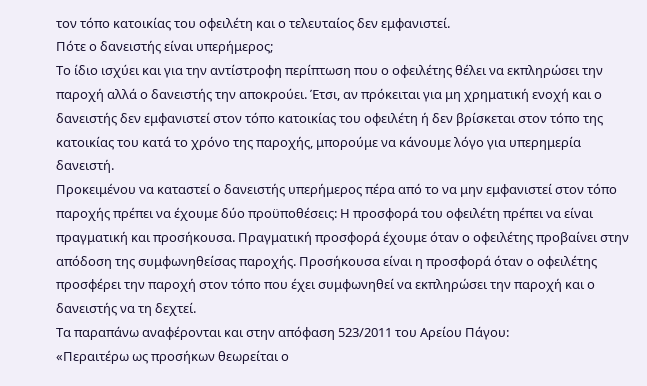τον τόπο κατοικίας του οφειλέτη και ο τελευταίος δεν εμφανιστεί.
Πότε ο δανειστής είναι υπερήμερος;
Το ίδιο ισχύει και για την αντίστροφη περίπτωση που ο οφειλέτης θέλει να εκπληρώσει την παροχή αλλά ο δανειστής την αποκρούει. Έτσι, αν πρόκειται για μη χρηματική ενοχή και ο δανειστής δεν εμφανιστεί στον τόπο κατοικίας του οφειλέτη ή δεν βρίσκεται στον τόπο της κατοικίας του κατά το χρόνο της παροχής, μπορούμε να κάνουμε λόγο για υπερημερία δανειστή.
Προκειμένου να καταστεί ο δανειστής υπερήμερος πέρα από το να μην εμφανιστεί στον τόπο παροχής πρέπει να έχουμε δύο προϋποθέσεις: Η προσφορά του οφειλέτη πρέπει να είναι πραγματική και προσήκουσα. Πραγματική προσφορά έχουμε όταν ο οφειλέτης προβαίνει στην απόδοση της συμφωνηθείσας παροχής. Προσήκουσα είναι η προσφορά όταν ο οφειλέτης προσφέρει την παροχή στον τόπο που έχει συμφωνηθεί να εκπληρώσει την παροχή και ο δανειστής να τη δεχτεί.
Τα παραπάνω αναφέρονται και στην απόφαση 523/2011 του Αρείου Πάγου:
«Περαιτέρω ως προσήκων θεωρείται ο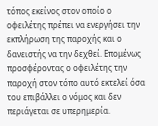τόπος εκείνος στον οποίο ο οφειλέτης πρέπει να ενεργήσει την εκπλήρωση της παροχής και ο δανειστής να την δεχθεί. Επομένως προσφέροντας ο οφειλέτης την παροχή στον τόπο αυτό εκτελεί όσα του επιβάλλει ο νόμος και δεν περιάγεται σε υπερημερία.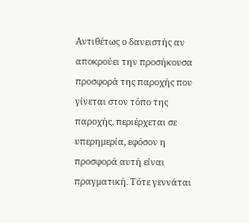Αντιθέτως ο δανειστής αν αποκρούει την προσήκουσα προσφορά της παροχής που γίνεται στον τόπο της παροχής, περιέρχεται σε υπερημερία, εφόσον η προσφορά αυτή είναι πραγματική. Τότε γεννάται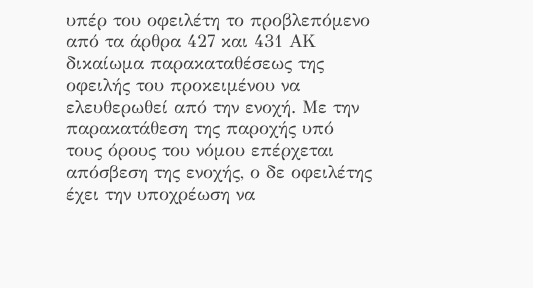υπέρ του οφειλέτη το προβλεπόμενο από τα άρθρα 427 και 431 ΑΚ δικαίωμα παρακαταθέσεως της οφειλής του προκειμένου να ελευθερωθεί από την ενοχή. Με την παρακατάθεση της παροχής υπό τους όρους του νόμου επέρχεται απόσβεση της ενοχής, ο δε οφειλέτης έχει την υποχρέωση να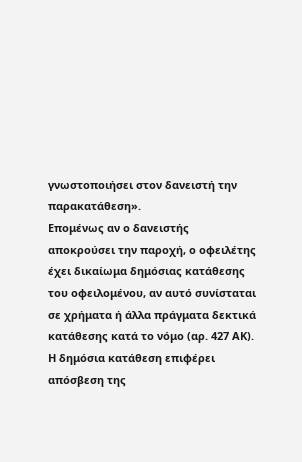γνωστοποιήσει στον δανειστή την παρακατάθεση».
Επομένως αν ο δανειστής αποκρούσει την παροχή, ο οφειλέτης έχει δικαίωμα δημόσιας κατάθεσης του οφειλομένου, αν αυτό συνίσταται σε χρήματα ή άλλα πράγματα δεκτικά κατάθεσης κατά το νόμο (αρ. 427 ΑΚ). Η δημόσια κατάθεση επιφέρει απόσβεση της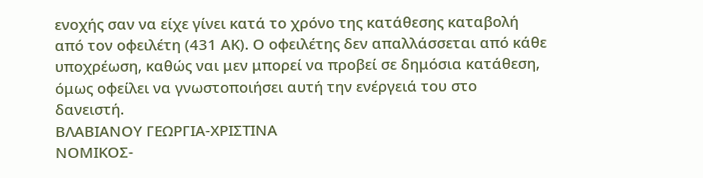ενοχής σαν να είχε γίνει κατά το χρόνο της κατάθεσης καταβολή από τον οφειλέτη (431 ΑΚ). Ο οφειλέτης δεν απαλλάσσεται από κάθε υποχρέωση, καθώς ναι μεν μπορεί να προβεί σε δημόσια κατάθεση, όμως οφείλει να γνωστοποιήσει αυτή την ενέργειά του στο δανειστή.
ΒΛΑΒΙΑΝΟΥ ΓΕΩΡΓΙΑ-ΧΡΙΣΤΙΝΑ
ΝΟΜΙΚΟΣ-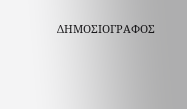ΔΗΜΟΣΙΟΓΡΑΦΟΣ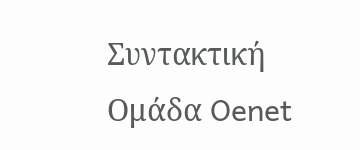Συντακτική Ομάδα Oenet